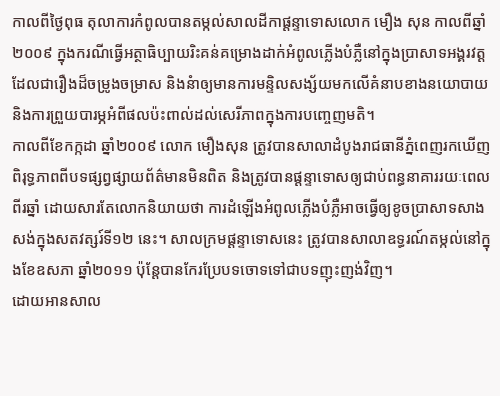កាលពីថ្ងៃពុធ តុលាការកំពូលបានតម្កល់សាលដីកាផ្ដន្ទាទោសលោក មឿង សុន កាលពីឆ្នាំ២០០៩ ក្នុងករណីធ្វើអត្ថាធិប្បាយរិះគន់គម្រោងដាក់អំពូលភ្លើងបំភ្លឺនៅក្នុងប្រាសាទអង្គរវត្ត ដែលជារឿងដ៏ចម្រូងចម្រាស និងនំាឲ្យមានការមន្ទិលសង្ស័យមកលើគំនាបខាងនយោបាយ និងការព្រួយបារម្ភអំពីផលប៉ះពាល់ដល់សេរីភាពក្នុងការបញ្ចេញមតិ។
កាលពីខែកក្កដា ឆ្នាំ២០០៩ លោក មឿងសុន ត្រូវបានសាលាដំបូងរាជធានីភ្នំពេញរកឃើញពិរុទ្ធភាពពីបទផ្សព្វផ្សាយព័ត៌មានមិនពិត និងត្រូវបានផ្ដន្ទាទោសឲ្យជាប់ពន្ធនាគាររយៈពេលពីរឆ្នាំ ដោយសារតែលោកនិយាយថា ការដំឡើងអំពូលភ្លើងបំភ្លឺអាចធ្វើឲ្យខូចប្រាសាទសាងសង់ក្នុងសតវត្សរ៍ទី១២ នេះ។ សាលក្រមផ្តន្ទាទោសនេះ ត្រូវបានសាលាឧទ្ធរណ៍តម្កល់នៅក្នុងខែឧសភា ឆ្នាំ២០១១ ប៉ុន្ដែបានកែរប្រែបទចោទទៅជាបទញុះញង់វិញ។
ដោយអានសាល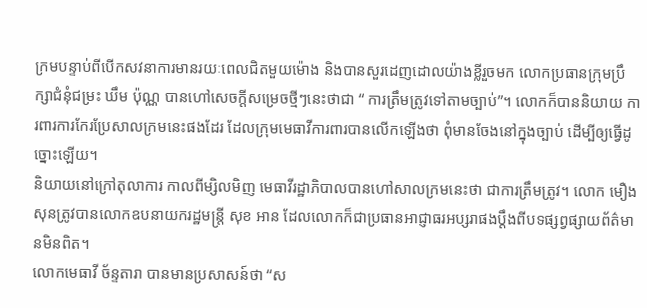ក្រមបន្ទាប់ពីបើកសវនាការមានរយៈពេលជិតមួយម៉ោង និងបានសួរដេញដោលយ៉ាងខ្លីរួចមក លោកប្រធានក្រុមប្រឹក្សាជំនុំជម្រះ ឃឹម ប៉ុណ្ណ បានហៅសេចក្ដីសម្រេចថ្មីៗនេះថាជា “ ការត្រឹមត្រូវទៅតាមច្បាប់”។ លោកក៏បាននិយាយ ការពារការកែរប្រែសាលក្រមនេះផងដែរ ដែលក្រុមមេធាវីការពារបានលើកឡើងថា ពុំមានចែងនៅក្នុងច្បាប់ ដើម្បីឲ្យធ្វើដូច្នោះឡើយ។
និយាយនៅក្រៅតុលាការ កាលពីម្សិលមិញ មេធាវីរដ្ឋាភិបាលបានហៅសាលក្រមនេះថា ជាការត្រឹមត្រូវ។ លោក មឿង សុនត្រូវបានលោកឧបនាយករដ្ឋមន្ត្រី សុខ អាន ដែលលោកក៏ជាប្រធានអាជ្ញាធរអប្សរាផងប្ដឹងពីបទផ្សព្វផ្សាយព័ត៌មានមិនពិត។
លោកមេធាវី ច័ន្ទតារា បានមានប្រសាសន៍ថា “ស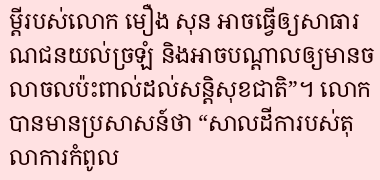ម្តីរបស់លោក មឿង សុន អាចធ្វើឲ្យសាធារណជនយល់ច្រឡំ និងអាចបណ្ដាលឲ្យមានចលាចលប៉ះពាល់ដល់សន្តិសុខជាតិ”។ លោកបានមានប្រសាសន៍ថា “សាលដីការបស់តុលាការកំពូល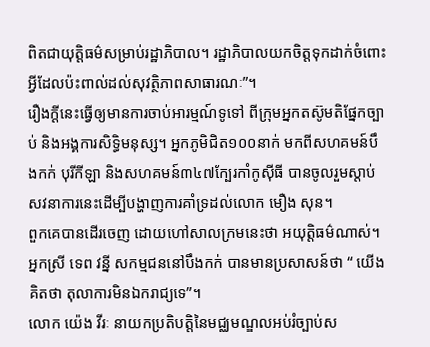ពិតជាយុត្តិធម៌សម្រាប់រដ្ឋាភិបាល។ រដ្ឋាភិបាលយកចិត្តទុកដាក់ចំពោះអ្វីដែលប៉ះពាល់ដល់សុវត្ថិភាពសាធារណៈ”។
រឿងក្ដីនេះធ្វើឲ្យមានការចាប់អារម្មណ៍ទូទៅ ពីក្រុមអ្នកតស៊ូមតិផ្នែកច្បាប់ និងអង្គការសិទ្ធិមនុស្ស។ អ្នកភូមិជិត១០០នាក់ មកពីសហគមន៍បឹងកក់ បុរីកីឡា និងសហគមន៍៣៤៧ក្បែរកាំកូស៊ីធី បានចូលរួមស្តាប់សវនាការនេះដើម្បីបង្ហាញការគាំទ្រដល់លោក មឿង សុន។
ពួកគេបានដើរចេញ ដោយហៅសាលក្រមនេះថា អយុត្ដិធម៌ណាស់។ អ្នកស្រី ទេព វន្នី សកម្មជននៅបឹងកក់ បានមានប្រសាសន៍ថា “ យើងគិតថា តុលាការមិនឯករាជ្យទេ”។
លោក យ៉េង វីរៈ នាយកប្រតិបត្តិនៃមជ្ឈមណ្ឌលអប់រំច្បាប់ស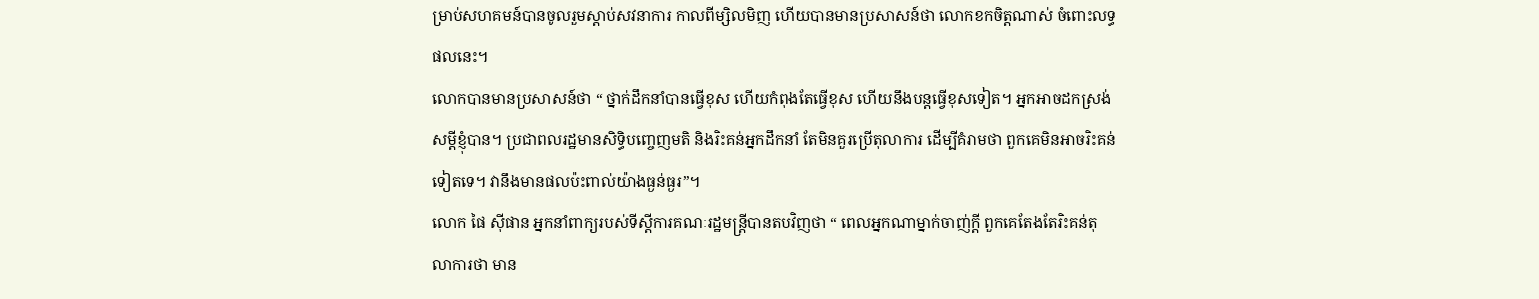ម្រាប់សហគមន៍បានចូលរួមស្តាប់សវនាការ កាលពីម្សិលមិញ ហើយបានមានប្រសាសន៍ថា លោកខកចិត្តណាស់ ចំពោះលទ្ធផលនេះ។
លោកបានមានប្រសាសន៍ថា “ ថ្នាក់ដឹកនាំបានធ្វើខុស ហើយកំពុងតែធ្វើខុស ហើយនឹងបន្តធ្វើខុសទៀត។ អ្នកអាចដកស្រង់សម្ដីខ្ញុំបាន។ ប្រជាពលរដ្ឋមានសិទ្ធិបញ្ចេញមតិ និងរិះគន់អ្នកដឹកនាំ តែមិនគួរប្រើតុលាការ ដើម្បីគំរាមថា ពួកគេមិនអាចរិះគន់ទៀតទេ។ វានឹងមានផលប៉ះពាល់យ៉ាងធ្ងន់ធ្ងរ”។
លោក ផៃ ស៊ីផាន អ្នកនាំពាក្យរបស់ទីស្ដីការគណៈរដ្ឋមន្ត្រីបានតបវិញថា “ ពេលអ្នកណាម្នាក់ចាញ់ក្ដី ពួកគេតែងតែរិះគន់តុលាការថា មាន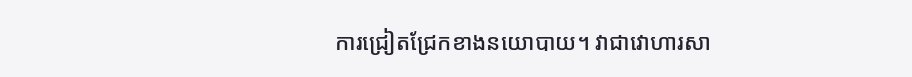ការជ្រៀតជ្រែកខាងនយោបាយ។ វាជាវោហារសា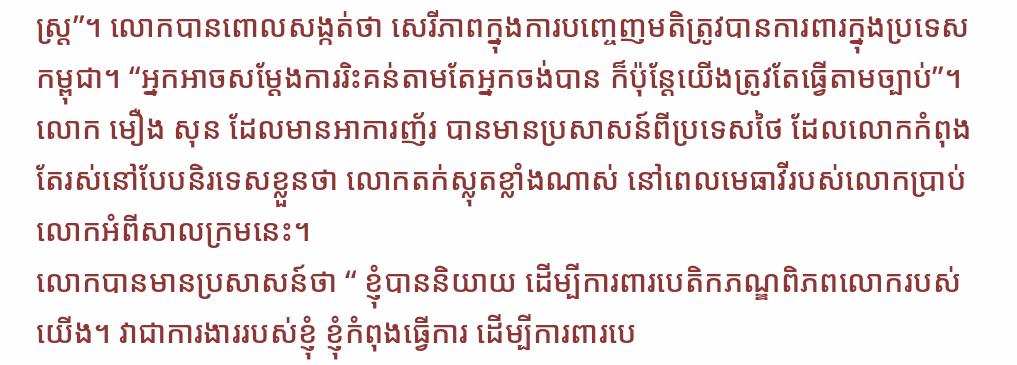ស្ត្រ”។ លោកបានពោលសង្កត់ថា សេរីភាពក្នុងការបញ្ចេញមតិត្រូវបានការពារក្នុងប្រទេសកម្ពុជា។ “អ្នកអាចសម្តែងការរិះគន់តាមតែអ្នកចង់បាន ក៏ប៉ុន្ដែយើងត្រូវតែធ្វើតាមច្បាប់”។
លោក មឿង សុន ដែលមានអាការញ័រ បានមានប្រសាសន៍ពីប្រទេសថៃ ដែលលោកកំពុងតែរស់នៅបែបនិរទេសខ្លួនថា លោកតក់ស្លុតខ្លាំងណាស់ នៅពេលមេធាវីរបស់លោកប្រាប់លោកអំពីសាលក្រមនេះ។
លោកបានមានប្រសាសន៍ថា “ ខ្ញុំបាននិយាយ ដើម្បីការពារបេតិកភណ្ឌពិភពលោករបស់យើង។ វាជាការងាររបស់ខ្ញុំ ខ្ញុំកំពុងធ្វើការ ដើម្បីការពារបេ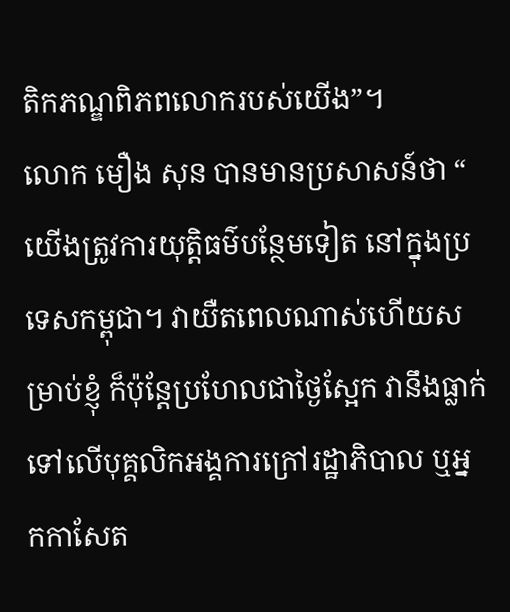តិកភណ្ឌពិភពលោករបស់យើង”។
លោក មឿង សុន បានមានប្រសាសន៍ថា “ យើងត្រូវការយុត្តិធម៌បន្ថែមទៀត នៅក្នុងប្រទេសកម្ពុជា។ វាយឺតពេលណាស់ហើយសម្រាប់ខ្ញុំ ក៏ប៉ុន្ដែប្រហែលជាថ្ងៃស្អែក វានឹងធ្លាក់ទៅលើបុគ្គលិកអង្គការក្រៅរដ្ឋាភិបាល ឬអ្នកកាសែត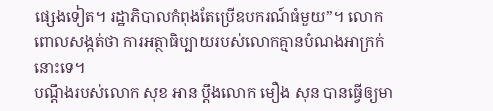ផ្សេងទៀត។ រដ្ឋាភិបាលកំពុងតែប្រើឧបករណ៍ធំមួយ”។ លោកពោលសង្កត់ថា ការអត្ថាធិប្បាយរបស់លោកគ្មានបំណងអាក្រក់នោះទេ។
បណ្ដឹងរបស់លោក សុខ អាន ប្ដឹងលោក មឿង សុន បានធ្វើឲ្យមា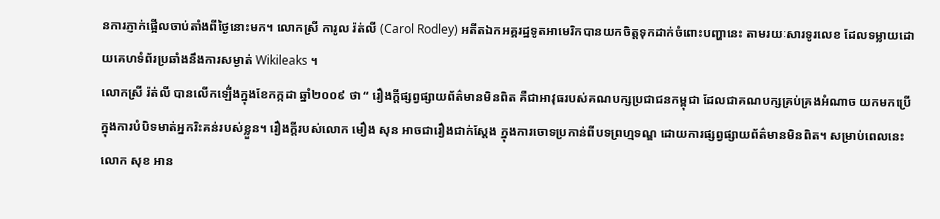នការភ្ញាក់ផ្អើលចាប់តាំងពីថ្ងៃនោះមក។ លោកស្រី ការូល រ៉ត់លី (Carol Rodley) អតីតឯកអគ្គរដ្ឋទូតអាមេរិកបានយកចិត្តទុកដាក់ចំពោះបញ្ហានេះ តាមរយៈសារទូរលេខ ដែលទម្លាយដោយគេហទំព័រប្រឆាំងនឹងការសម្ងាត់ Wikileaks ។
លោកស្រី រ៉ត់លី បានលើកឡើ់ងក្នុងខែកក្កដា ឆ្នាំ២០០៩ ថា “ រឿងក្ដីផ្សព្វផ្សាយព័ត៌មានមិនពិត គឺជាអាវុធរបស់គណបក្សប្រជាជនកម្ពុជា ដែលជាគណបក្សគ្រប់គ្រងអំណាច យកមកប្រើក្នុងការបំបិទមាត់អ្នករិះគន់របស់ខ្លួន។ រឿងក្ដីរបស់លោក មឿង សុន អាចជារឿងជាក់ស្តែង ក្នុងការចោទប្រកាន់ពីបទព្រហ្មទណ្ឌ ដោយការផ្សព្វផ្សាយព័ត៌មានមិនពិត។ សម្រាប់ពេលនេះ លោក សុខ អាន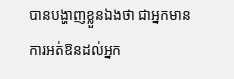បានបង្ហាញខ្លួនឯងថា ជាអ្នកមានការអត់ឱនដល់អ្នក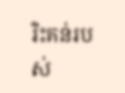រិះគន់របស់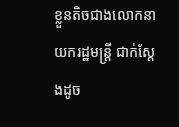ខ្លួនតិចជាងលោកនាយករដ្ឋមន្ត្រី ជាក់ស្តែងដូច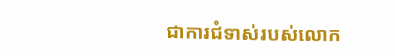ជាការជំទាស់របស់លោក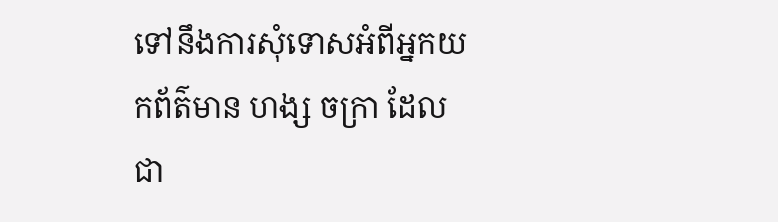ទៅនឹងការសុំទោសអំពីអ្នកយកព័ត៌មាន ហង្ស ចក្រា ដែលជា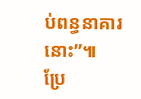ប់ពន្ធនាគារនោះ”៕
ប្រែ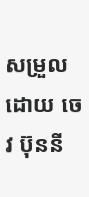សម្រួលដោយ ចេវ ប៊ុននី